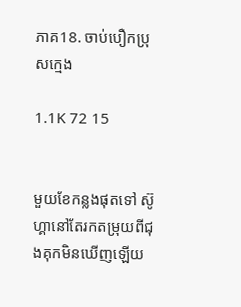ភាគ18. ចាប់បឿកប្រុសក្មេង

1.1K 72 15


មួយខែកន្លងផុតទៅ ស៊ូហ្គានៅតែរកតម្រុយពីជុងគុកមិនឃើញឡើយ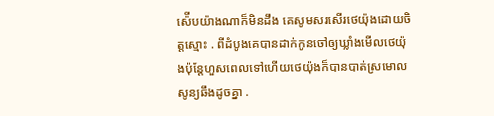ស៉ើបយ៉ាងណាក៏មិនដឹង គេសូមសរសើរថេយ៉ុងដោយចិត្តស្មោះ . ពីដំបូងគេបានដាក់កូនចៅឲ្យឃ្លាំងមើលថេយ៉ុងប៉ុន្ដែហួសពេលទៅហើយថេយ៉ុងក៏បានបាត់ស្រមោលសូន្យឆឹងដូចគ្នា .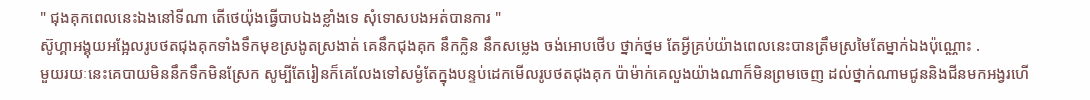" ជុងគុកពេលនេះឯងនៅទីណា តើថេយ៉ុងធ្វើបាបឯងខ្លាំងទេ សុំទោសបងអត់បានការ "
ស៊ូហ្គាអង្គុយអង្អែលរូបថតជុងគុកទាំងទឹកមុខស្រងូតស្រងាត់ គេនឹកជុងគុក នឹកក្លិន នឹកសម្លេង ចង់អោបថើប ថ្នាក់ថ្នម តែអ្វីគ្រប់យ៉ាងពេលនេះបានត្រឹមស្រមៃតែម្នាក់ឯងប៉ុណ្ណោះ .
មួយរយៈនេះគេបាយមិននឹកទឹកមិនស្រែក សូម្បីតែរៀនក៏គេលែងទៅសម្ងំតែក្នុងបន្ទប់ដេកមើលរូបថតជុងគុក ប៉ាម៉ាក់គេលួងយ៉ាងណាក៏មិនព្រមចេញ ដល់ថ្នាក់ណាមជូននិងជីនមកអង្វរហើ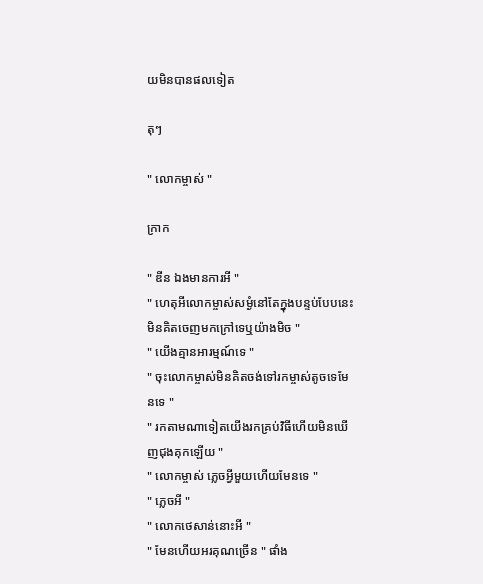យមិនបានផលទៀត

តុៗ

" លោកម្ចាស់ "

ក្រាក

" ឌីន ឯងមានការអី "
" ហេតុអីលោកម្ចាស់សម្ងំនៅតែក្នុងបន្ទប់បែបនេះ មិនគិតចេញមកក្រៅទេឬយ៉ាងមិច "
" យើងគ្មានអារម្មណ៍ទេ "
" ចុះលោកម្ចាស់មិនគិតចង់ទៅរកម្ចាស់តូចទេមែនទេ "
" រកតាមណាទៀតយើងរកគ្រប់វិធីហើយមិនឃើញជុងគុកឡើយ "
" លោកម្ចាស់ ភ្លេចអ្វីមួយហើយមែនទេ "
" ភ្លេចអី "
" លោកថេសាន់នោះអី "
" មែនហើយអរគុណច្រើន " ផាំង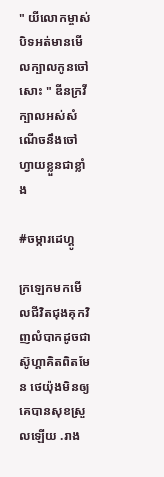" យីលោកម្ចាស់បិទអត់មានមើលក្បាលកូនចៅសោះ " ឌីនក្រវីក្បាលអស់សំណើចនឹងចៅហ្វាយខ្លួនជាខ្លាំង

#ចម្ការដេហ្គូ

ក្រឡេកមកមើលជីវិតជុងគុកវិញលំបាកដូចជាស៊ូហ្គាគិតពិតមែន ថេយ៉ុងមិនឲ្យគេបានសុខស្រួលឡើយ .រាង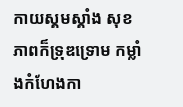កាយស្គមស្គាំង សុខភាពក៏ទ្រុឌទ្រោម កម្លាំងកំហែងកា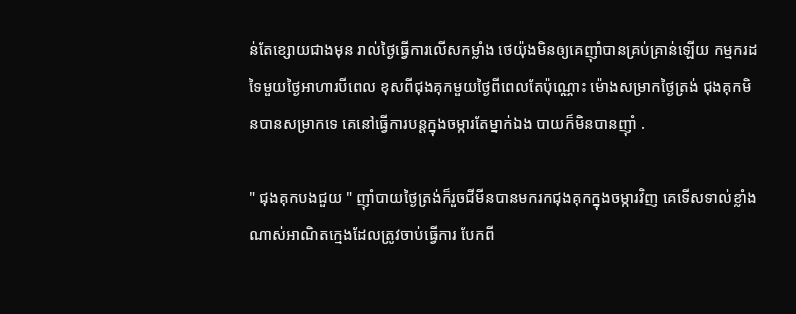ន់តែខ្សោយជាងមុន រាល់ថ្ងៃធ្វើការលើសកម្លាំង ថេយ៉ុងមិនឲ្យគេញុាំបានគ្រប់គ្រាន់ឡើយ កម្មករដទៃមួយថ្ងៃអាហារបីពេល ខុសពីជុងគុកមួយថ្ងៃពីពេលតែប៉ុណ្ណោះ ម៉ោងសម្រាកថ្ងៃត្រង់ ជុងគុកមិនបានសម្រាកទេ គេនៅធ្វើការបន្ដក្នុងចម្ការតែម្នាក់ឯង បាយក៏មិនបានញុាំ .

" ជុងគុកបងជួយ " ញុាំបាយថ្ងៃត្រង់ក៏រួចជីមីនបានមករកជុងគុកក្នុងចម្ការវិញ គេទើសទាល់ខ្លាំងណាស់អាណិតក្មេងដែលត្រូវចាប់ធ្វើការ បែកពី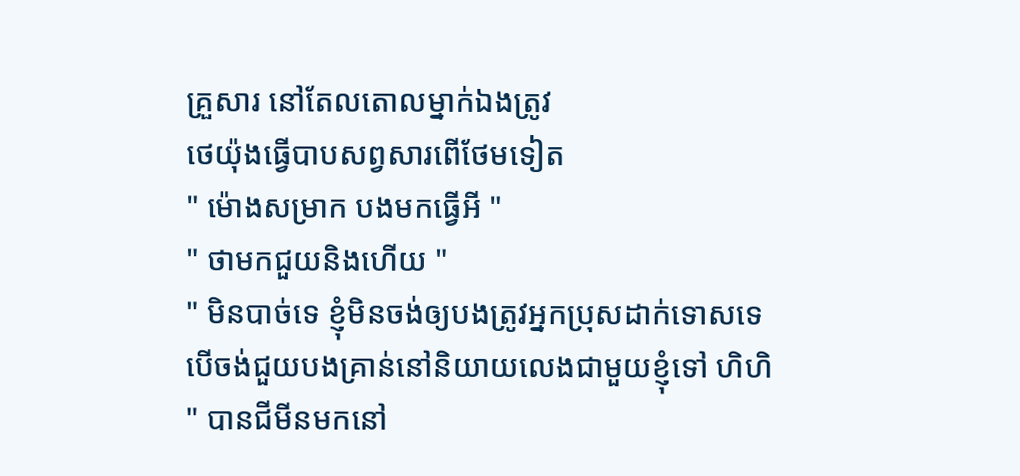គ្រួសារ នៅតែលតោលម្នាក់ឯងត្រូវ
ថេយ៉ុងធ្វើបាបសព្វសារពើថែមទៀត
" ម៉ោងសម្រាក បងមកធ្វើអី "
" ថាមកជួយនិងហើយ "
" មិនបាច់ទេ ខ្ញុំមិនចង់ឲ្យបងត្រូវអ្នកប្រុសដាក់ទោសទេ បើចង់ជួយបងគ្រាន់នៅនិយាយលេងជាមួយខ្ញុំទៅ ហិហិ " បានជីមីនមកនៅ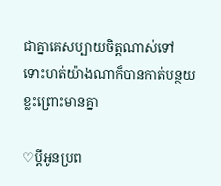ជាគ្នាគេសប្បាយចិត្តណាស់ទៅ ទោះហត់យ៉ាងណាក៏បានកាត់បន្ថយខ្លះព្រោះមានគ្នា

♡ប្ដីអូនប្រព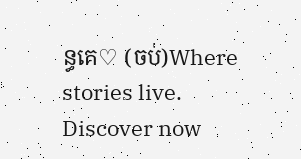ន្ធគេ♡ (ចប់)Where stories live. Discover now